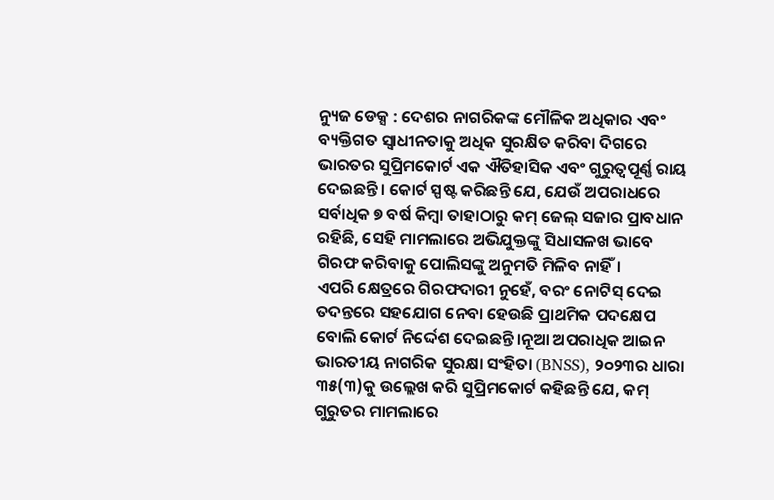ନ୍ୟୁଜ ଡେକ୍ସ : ଦେଶର ନାଗରିକଙ୍କ ମୌଳିକ ଅଧିକାର ଏବଂ ବ୍ୟକ୍ତିଗତ ସ୍ୱାଧୀନତାକୁ ଅଧିକ ସୁରକ୍ଷିତ କରିବା ଦିଗରେ ଭାରତର ସୁପ୍ରିମକୋର୍ଟ ଏକ ଐତିହାସିକ ଏବଂ ଗୁରୁତ୍ୱପୂର୍ଣ୍ଣ ରାୟ ଦେଇଛନ୍ତି। କୋର୍ଟ ସ୍ପଷ୍ଟ କରିଛନ୍ତି ଯେ, ଯେଉଁ ଅପରାଧରେ ସର୍ବାଧିକ ୭ ବର୍ଷ କିମ୍ବା ତାହାଠାରୁ କମ୍ ଜେଲ୍ ସଜାର ପ୍ରାବଧାନ ରହିଛି, ସେହି ମାମଲାରେ ଅଭିଯୁକ୍ତଙ୍କୁ ସିଧାସଳଖ ଭାବେ ଗିରଫ କରିବାକୁ ପୋଲିସଙ୍କୁ ଅନୁମତି ମିଳିବ ନାହିଁ।
ଏପରି କ୍ଷେତ୍ରରେ ଗିରଫଦାରୀ ନୁହେଁ, ବରଂ ନୋଟିସ୍ ଦେଇ ତଦନ୍ତରେ ସହଯୋଗ ନେବା ହେଉଛି ପ୍ରାଥମିକ ପଦକ୍ଷେପ ବୋଲି କୋର୍ଟ ନିର୍ଦ୍ଦେଶ ଦେଇଛନ୍ତି।ନୂଆ ଅପରାଧିକ ଆଇନ ଭାରତୀୟ ନାଗରିକ ସୁରକ୍ଷା ସଂହିତା (BNSS), ୨୦୨୩ର ଧାରା ୩୫(୩)କୁ ଉଲ୍ଲେଖ କରି ସୁପ୍ରିମକୋର୍ଟ କହିଛନ୍ତି ଯେ, କମ୍ ଗୁରୁତର ମାମଲାରେ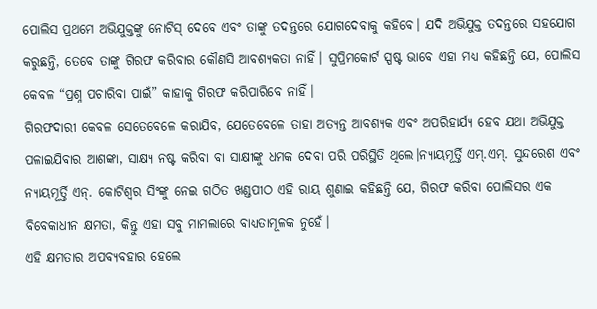ପୋଲିସ ପ୍ରଥମେ ଅଭିଯୁକ୍ତଙ୍କୁ ନୋଟିସ୍ ଦେବେ ଏବଂ ତାଙ୍କୁ ତଦନ୍ତରେ ଯୋଗଦେବାକୁ କହିବେ। ଯଦି ଅଭିଯୁକ୍ତ ତଦନ୍ତରେ ସହଯୋଗ କରୁଛନ୍ତି, ତେବେ ତାଙ୍କୁ ଗିରଫ କରିବାର କୌଣସି ଆବଶ୍ୟକତା ନାହିଁ। ସୁପ୍ରିମକୋର୍ଟ ସ୍ପଷ୍ଟ ଭାବେ ଏହା ମଧ୍ୟ କହିଛନ୍ତି ଯେ, ପୋଲିସ କେବଳ “ପ୍ରଶ୍ନ ପଚାରିବା ପାଇଁ” କାହାକୁ ଗିରଫ କରିପାରିବେ ନାହିଁ।
ଗିରଫଦାରୀ କେବଳ ସେତେବେଳେ କରାଯିବ, ଯେତେବେଳେ ତାହା ଅତ୍ୟନ୍ତ ଆବଶ୍ୟକ ଏବଂ ଅପରିହାର୍ଯ୍ୟ ହେବ ଯଥା ଅଭିଯୁକ୍ତ ପଳାଇଯିବାର ଆଶଙ୍କା, ସାକ୍ଷ୍ୟ ନଷ୍ଟ କରିବା ବା ସାକ୍ଷୀଙ୍କୁ ଧମକ ଦେବା ପରି ପରିସ୍ଥିତି ଥିଲେ।ନ୍ୟାୟମୂର୍ତ୍ତି ଏମ୍.ଏମ୍. ସୁନ୍ଦରେଶ ଏବଂ ନ୍ୟାୟମୂର୍ତ୍ତି ଏନ୍. କୋଟିଶ୍ୱର ସିଂଙ୍କୁ ନେଇ ଗଠିତ ଖଣ୍ଡପୀଠ ଏହି ରାୟ ଶୁଣାଇ କହିଛନ୍ତି ଯେ, ଗିରଫ କରିବା ପୋଲିସର ଏକ ବିବେକାଧୀନ କ୍ଷମତା, କିନ୍ତୁ ଏହା ସବୁ ମାମଲାରେ ବାଧ୍ୟତାମୂଳକ ନୁହେଁ।
ଏହି କ୍ଷମତାର ଅପବ୍ୟବହାର ହେଲେ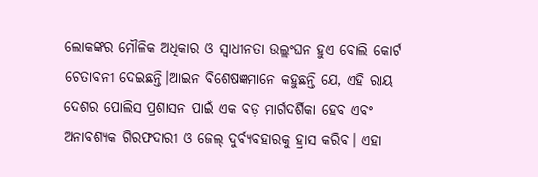ଲୋକଙ୍କର ମୌଳିକ ଅଧିକାର ଓ ସ୍ୱାଧୀନତା ଉଲ୍ଲଂଘନ ହୁଏ ବୋଲି କୋର୍ଟ ଚେତାବନୀ ଦେଇଛନ୍ତି।ଆଇନ ବିଶେଷଜ୍ଞମାନେ କହୁଛନ୍ତି ଯେ, ଏହି ରାୟ ଦେଶର ପୋଲିସ ପ୍ରଶାସନ ପାଇଁ ଏକ ବଡ଼ ମାର୍ଗଦର୍ଶିକା ହେବ ଏବଂ ଅନାବଶ୍ୟକ ଗିରଫଦାରୀ ଓ ଜେଲ୍ ଦୁର୍ବ୍ୟବହାରକୁ ହ୍ରାସ କରିବ। ଏହା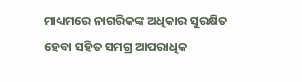ମାଧ୍ୟମରେ ନାଗରିକଙ୍କ ଅଧିକାର ସୁରକ୍ଷିତ ହେବା ସହିତ ସମଗ୍ର ଆପରାଧିକ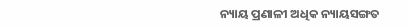ନ୍ୟାୟ ପ୍ରଣାଳୀ ଅଧିକ ନ୍ୟାୟସଙ୍ଗତ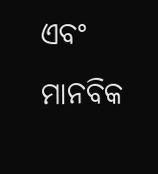ଏବଂ ମାନବିକ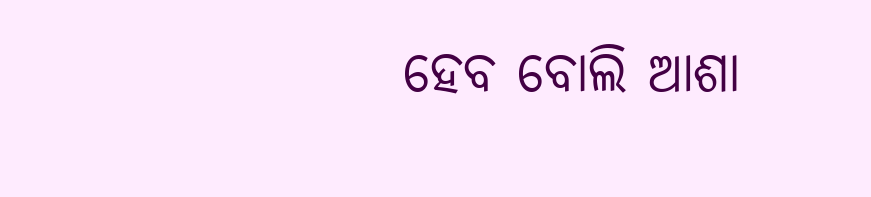ହେବ ବୋଲି ଆଶା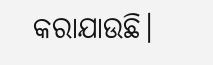କରାଯାଉଛି।